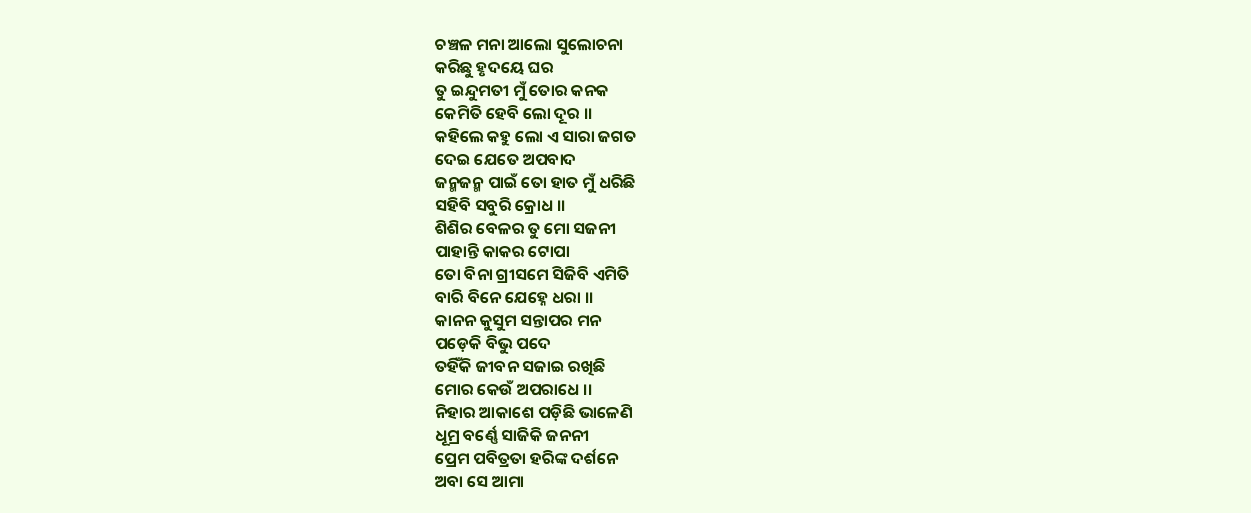ଚଞ୍ଚଳ ମନା ଆଲୋ ସୁଲୋଚନା
କରିଛୁ ହୃଦୟେ ଘର
ତୁ ଇନ୍ଦୁମତୀ ମୁଁ ତୋର କନକ
କେମିତି ହେବି ଲୋ ଦୂର ।।
କହିଲେ କହୁ ଲୋ ଏ ସାରା ଜଗତ
ଦେଇ ଯେତେ ଅପବାଦ
ଜନ୍ମଜନ୍ମ ପାଇଁ ତୋ ହାତ ମୁଁ ଧରିଛି
ସହିବି ସବୁରି କ୍ରୋଧ ।।
ଶିଶିର ବେଳର ତୁ ମୋ ସଜନୀ
ପାହାନ୍ତି କାକର ଟୋପା
ତୋ ବିନା ଗ୍ରୀସମେ ସିଜିବି ଏମିତି
ବାରି ବିନେ ଯେହ୍ନେ ଧରା ।।
କାନନ କୁସୁମ ସନ୍ତାପର ମନ
ପଡ଼େକି ବିଭୁ ପଦେ
ତହିଁକି ଜୀବନ ସଜାଇ ରଖିଛି
ମୋର କେଉଁ ଅପରାଧେ ।।
ନିହାର ଆକାଶେ ପଡ଼ିଛି ଭାଳେଣି
ଧୂମ୍ର ବର୍ଣ୍ଣେ ସାଜିକି ଜନନୀ
ପ୍ରେମ ପବିତ୍ରତା ହରିଙ୍କ ଦର୍ଶନେ
ଅବା ସେ ଆମା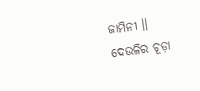ଜାମିନୀ ।।
ଦେଉଳିର ଚୂଡ଼ା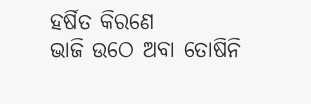ହର୍ଷିତ କିରଣେ
ଭାଜି ଉଠେ ଅବା ତୋଷିନି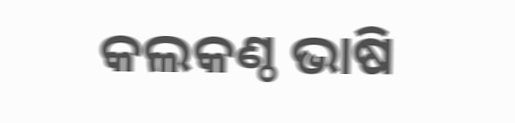କଲକଣ୍ଠ ଭାଷି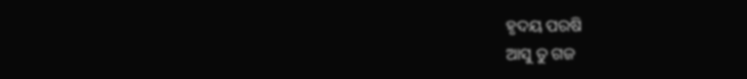ହୃଦୟ ପରଷି
ଆସୁ ତୁ ଗଜ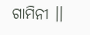ଗାମିନୀ ।।